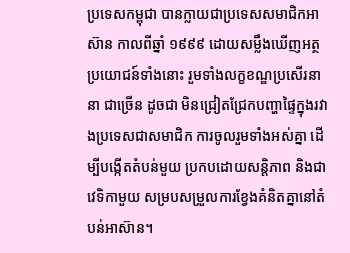ប្រទេសកម្ពុជា បានក្លាយជាប្រទេសសមាជិកអាស៊ាន កាលពីឆ្នាំ ១៩៩៩ ដោយសម្លឹងឃើញអត្ថប្រយោជន៍ទាំងនោះ រួមទាំងលក្ខខណ្ឌប្រសើរនានា ជាច្រើន ដូចជា មិនជ្រៀតជ្រែកបញ្ហាផ្ទៃក្នុងរវាងប្រទេសជាសមាជិក ការចូលរួមទាំងអស់គ្នា ដើម្បីបង្កើតតំបន់មួយ ប្រកបដោយសន្តិភាព និងជាវេទិកាមួយ សម្របសម្រួលការខ្វែងគំនិតគ្នានៅតំបន់អាស៊ាន។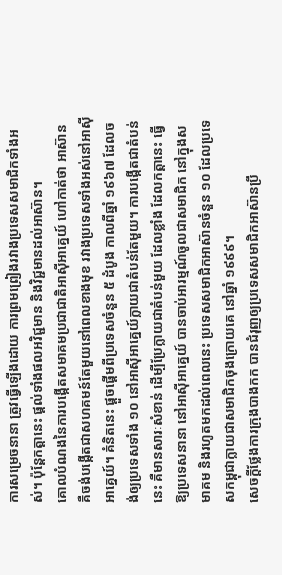ការសម្រេចនានា ត្រូវធ្វើឡើងដោយ ការព្រមព្រៀងរវាងប្រទេសសមាជិកទាំងអស់។ ប៉ុន្តែកត្តានេះ ផ្ដល់ទាំងផលអវិជ្ជមាន និងវិជ្ជមានដល់អាស៊ាន។
គោលបំណងនៃការបង្កើតសមាគមប្រជាជាតិអាស៊ីអាគ្នេយ៍ ហៅកាត់ថា អាស៊ាន គឺចង់បង្កើតជាសហគមន៍តែមួយនៅពេលខាងមុខ រវាងប្រទេសទាំងអស់នៅអាស៊ីអាគ្នេយ៍។ គំនិតនេះ ផ្ដួចផ្ដើមពីប្រទេសចំនួន ៥ ដំបូង កាលពីឆ្នាំ ១៩៦៧ ដែលចង់ឲ្យប្រទេសទាំង ១០ នៅអាស៊ីអាគ្នេយ៍ក្លាយជាតំបន់តែមួយ។ ការបង្កើតជាតំបន់នេះ គឺមានសារៈសំខាន់ ដើម្បីប្រែក្លាយជាតំបន់មួយ ដែលខ្លាំង ដែលកត្តានេះ ធ្វើឱ្យប្រទេសនានា នៅអាស៊ីអាគ្នេយ៍ បានចាប់អារម្មណ៍ចូលជាសមាជិក នៅក្នុងសមាគម និងរហូតមកដល់ពេលនេះ ប្រទេសសមាជិកអាស៊ានចំនួន ១០ ដែលប្រទេសកម្ពុជាក្លាយជាសមាជិកចុងក្រោយគេ នៅឆ្នាំ ១៩៩៩។
សេចក្ដីថ្លែងការក្រុងបាងកក បានជំរុញឲ្យប្រទេសសមាជិកអាស៊ានប្រឹ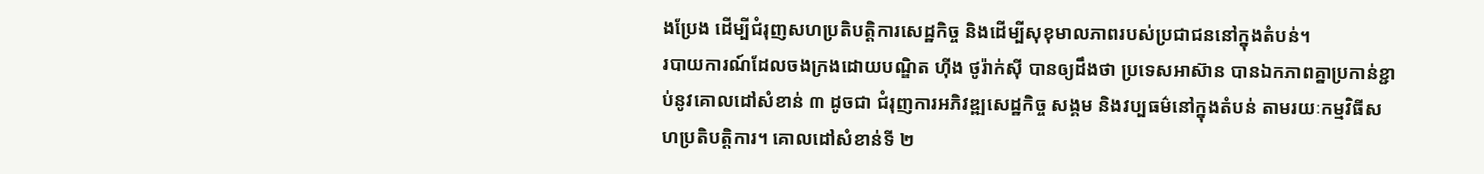ងប្រែង ដើម្បីជំរុញសហប្រតិបត្តិការសេដ្ឋកិច្ច និងដើម្បីសុខុមាលភាពរបស់ប្រជាជននៅក្នុងតំបន់។
របាយការណ៍ដែលចងក្រងដោយបណ្ឌិត ហ៊ីង ថូរ៉ាក់ស៊ី បានឲ្យដឹងថា ប្រទេសអាស៊ាន បានឯកភាពគ្នាប្រកាន់ខ្ជាប់នូវគោលដៅសំខាន់ ៣ ដូចជា ជំរុញការអភិវឌ្ឍសេដ្ឋកិច្ច សង្គម និងវប្បធម៌នៅក្នុងតំបន់ តាមរយៈកម្មវិធីសហប្រតិបត្តិការ។ គោលដៅសំខាន់ទី ២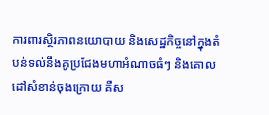ការពារស្ថិរភាពនយោបាយ និងសេដ្ឋកិច្ចនៅក្នុងតំបន់ទល់នឹងគូប្រជែងមហាអំណាចធំៗ និងគោលដៅសំខាន់ចុងក្រោយ គឺស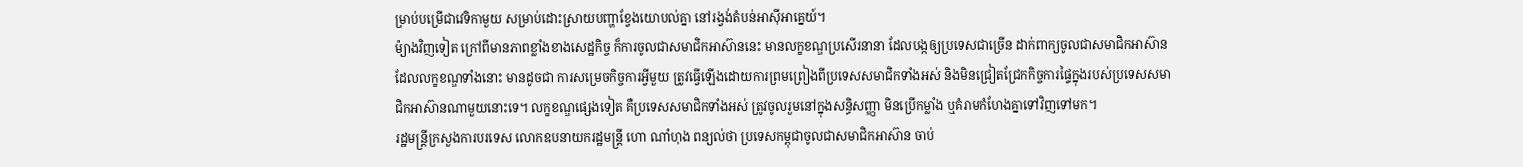ម្រាប់បម្រើជាវេទិកាមួយ សម្រាប់ដោះស្រាយបញ្ហាខ្វែងយោបល់គ្នា នៅរង្វង់តំបន់អាស៊ីអាគ្នេយ៍។
ម៉្យាងវិញទៀត ក្រៅពីមានភាពខ្លាំងខាងសេដ្ឋកិច្ច ក៏ការចូលជាសមាជិកអាស៊ាននេះ មានលក្ខខណ្ឌប្រសើរនានា ដែលបង្កឲ្យប្រទេសជាច្រើន ដាក់ពាក្យចូលជាសមាជិកអាស៊ាន ដែលលក្ខខណ្ឌទាំងនោះ មានដូចជា ការសម្រេចកិច្ចការអ្វីមួយ ត្រូវធ្វើឡើងដោយការព្រមព្រៀងពីប្រទេសសមាជិកទាំងអស់ និងមិនជ្រៀតជ្រែកកិច្ចការផ្ទៃក្នុងរបស់ប្រទេសសមាជិកអាស៊ានណាមួយនោះទេ។ លក្ខខណ្ឌផ្សេងទៀត គឺប្រទេសសមាជិកទាំងអស់ ត្រូវចូលរួមនៅក្នុងសន្ធិសញ្ញា មិនប្រើកម្លាំង ឬគំរាមកំហែងគ្នាទៅវិញទៅមក។
រដ្ឋមន្ត្រីក្រសួងការបរទេស លោកឧបនាយករដ្ឋមន្ត្រី ហោ ណាំហុង ពន្យល់ថា ប្រទេសកម្ពុជាចូលជាសមាជិកអាស៊ាន ចាប់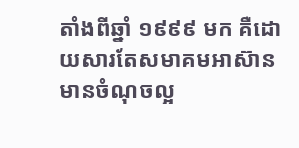តាំងពីឆ្នាំ ១៩៩៩ មក គឺដោយសារតែសមាគមអាស៊ាន មានចំណុចល្អ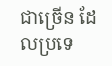ជាច្រើន ដែលប្រទេ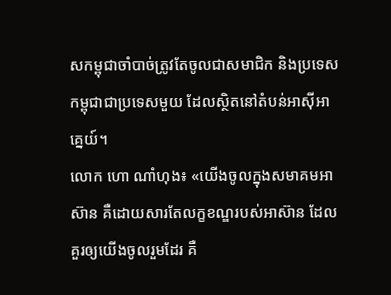សកម្ពុជាចាំបាច់ត្រូវតែចូលជាសមាជិក និងប្រទេសកម្ពុជាជាប្រទេសមួយ ដែលស្ថិតនៅតំបន់អាស៊ីអាគ្នេយ៍។
លោក ហោ ណាំហុង៖ «យើងចូលក្នុងសមាគមអាស៊ាន គឺដោយសារតែលក្ខខណ្ឌរបស់អាស៊ាន ដែលគួរឲ្យយើងចូលរួមដែរ គឺ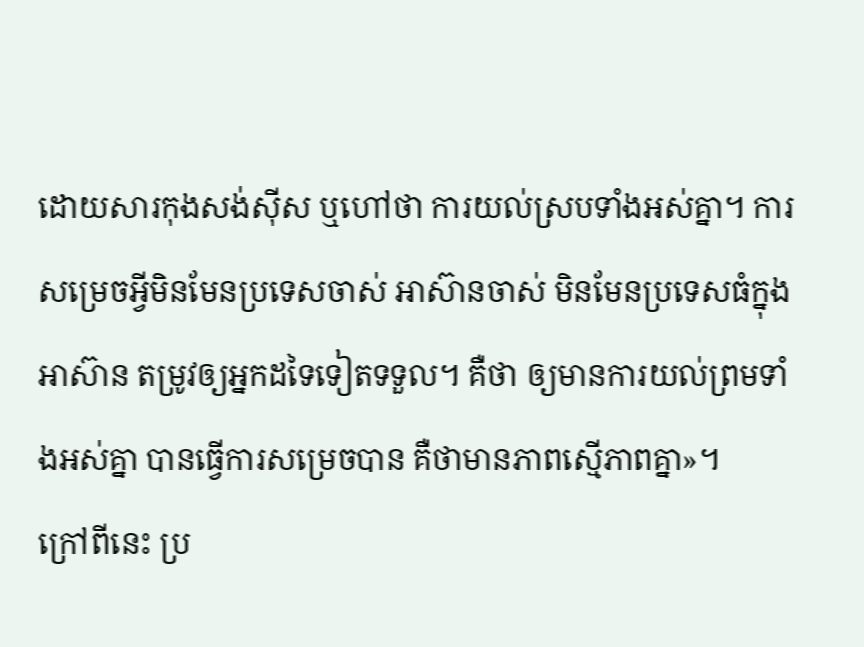ដោយសារកុងសង់ស៊ីស ឬហៅថា ការយល់ស្របទាំងអស់គ្នា។ ការសម្រេចអ្វីមិនមែនប្រទេសចាស់ អាស៊ានចាស់ មិនមែនប្រទេសធំក្នុងអាស៊ាន តម្រូវឲ្យអ្នកដទៃទៀតទទួល។ គឺថា ឲ្យមានការយល់ព្រមទាំងអស់គ្នា បានធ្វើការសម្រេចបាន គឺថាមានភាពស្មើភាពគ្នា»។
ក្រៅពីនេះ ប្រ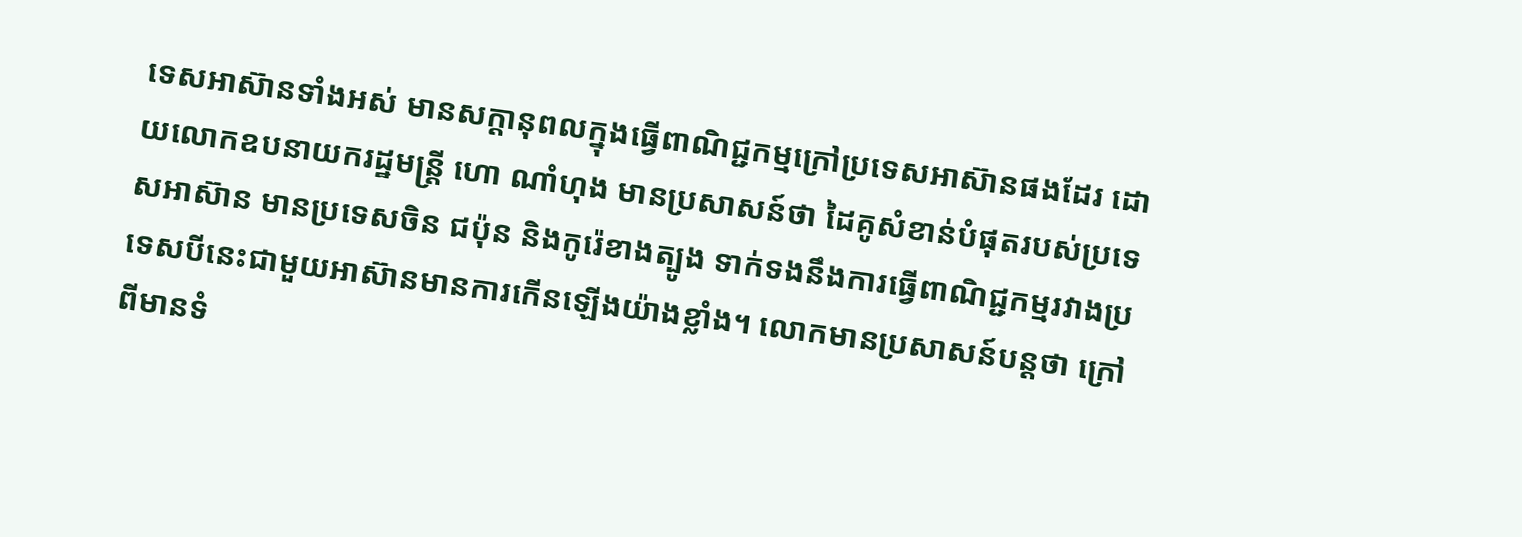ទេសអាស៊ានទាំងអស់ មានសក្ដានុពលក្នុងធ្វើពាណិជ្ជកម្មក្រៅប្រទេសអាស៊ានផងដែរ ដោយលោកឧបនាយករដ្ឋមន្ត្រី ហោ ណាំហុង មានប្រសាសន៍ថា ដៃគូសំខាន់បំផុតរបស់ប្រទេសអាស៊ាន មានប្រទេសចិន ជប៉ុន និងកូរ៉េខាងត្បូង ទាក់ទងនឹងការធ្វើពាណិជ្ជកម្មរវាងប្រទេសបីនេះជាមួយអាស៊ានមានការកើនឡើងយ៉ាងខ្លាំង។ លោកមានប្រសាសន៍បន្តថា ក្រៅពីមានទំ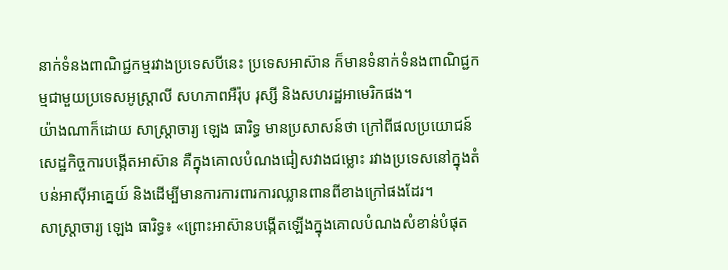នាក់ទំនងពាណិជ្ជកម្មរវាងប្រទេសបីនេះ ប្រទេសអាស៊ាន ក៏មានទំនាក់ទំនងពាណិជ្ជកម្មជាមួយប្រទេសអូស្ត្រាលី សហភាពអឺរ៉ុប រុស្សី និងសហរដ្ឋអាមេរិកផង។
យ៉ាងណាក៏ដោយ សាស្ត្រាចារ្យ ឡេង ធារិទ្ធ មានប្រសាសន៍ថា ក្រៅពីផលប្រយោជន៍សេដ្ឋកិច្ចការបង្កើតអាស៊ាន គឺក្នុងគោលបំណងជៀសវាងជម្លោះ រវាងប្រទេសនៅក្នុងតំបន់អាស៊ីអាគ្នេយ៍ និងដើម្បីមានការការពារការឈ្លានពានពីខាងក្រៅផងដែរ។
សាស្ត្រាចារ្យ ឡេង ធារិទ្ធ៖ «ព្រោះអាស៊ានបង្កើតឡើងក្នុងគោលបំណងសំខាន់បំផុត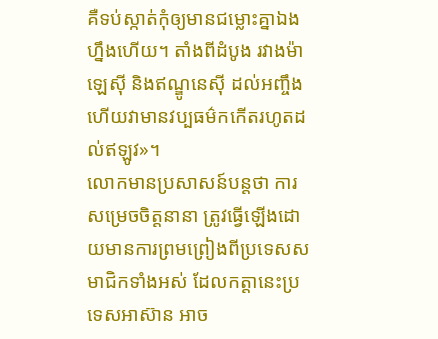គឺទប់ស្កាត់កុំឲ្យមានជម្លោះគ្នាឯងហ្នឹងហើយ។ តាំងពីដំបូង រវាងម៉ាឡេស៊ី និងឥណ្ឌូនេស៊ី ដល់អញ្ចឹងហើយវាមានវប្បធម៌កកើតរហូតដល់ឥឡូវ»។
លោកមានប្រសាសន៍បន្តថា ការសម្រេចចិត្តនានា ត្រូវធ្វើឡើងដោយមានការព្រមព្រៀងពីប្រទេសសមាជិកទាំងអស់ ដែលកត្តានេះប្រទេសអាស៊ាន អាច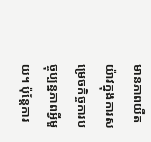មានភាពយឺតយ៉ាវក្នុងការសម្រេចកិច្ចការបច្ចុប្បន្នភាពអ្វីមួយ។ ប៉ុន្តែការ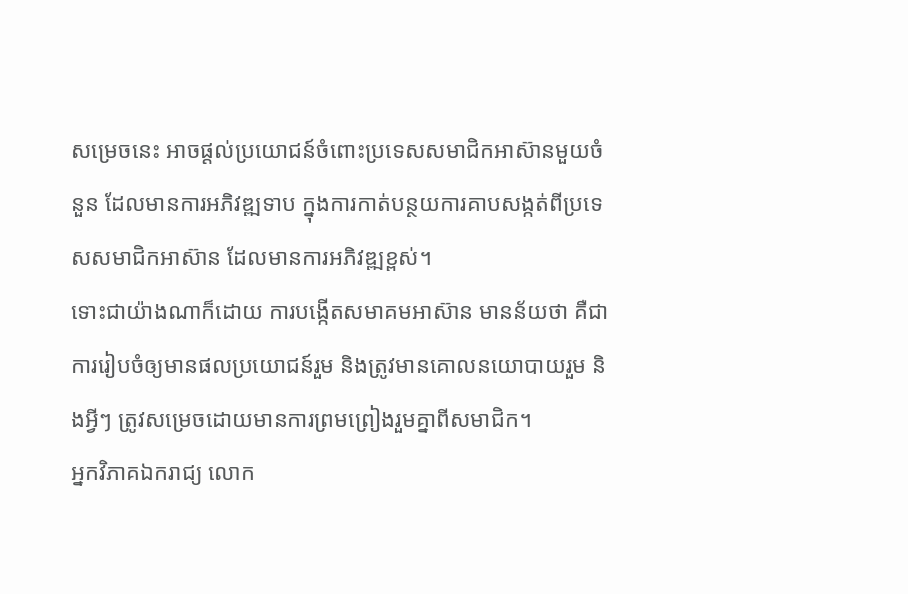សម្រេចនេះ អាចផ្ដល់ប្រយោជន៍ចំពោះប្រទេសសមាជិកអាស៊ានមួយចំនួន ដែលមានការអភិវឌ្ឍទាប ក្នុងការកាត់បន្ថយការគាបសង្កត់ពីប្រទេសសមាជិកអាស៊ាន ដែលមានការអភិវឌ្ឍខ្ពស់។
ទោះជាយ៉ាងណាក៏ដោយ ការបង្កើតសមាគមអាស៊ាន មានន័យថា គឺជាការរៀបចំឲ្យមានផលប្រយោជន៍រួម និងត្រូវមានគោលនយោបាយរួម និងអ្វីៗ ត្រូវសម្រេចដោយមានការព្រមព្រៀងរួមគ្នាពីសមាជិក។
អ្នកវិភាគឯករាជ្យ លោក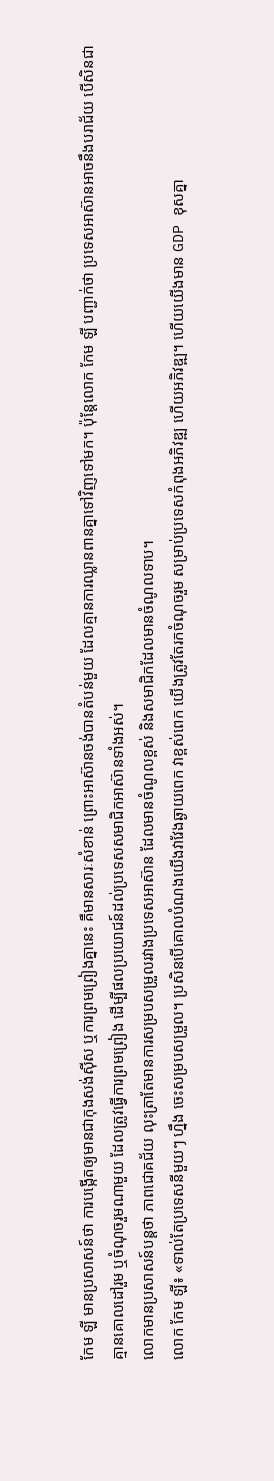កែម ឡី មានប្រសាសន៍ថា ការបង្កើតឲ្យមានជាកុងសង់ស៊ីស ឬការព្រមព្រៀងគ្នានេះ គឺមានសារៈសំខាន់ ព្រោះអាស៊ានចង់បានតំបន់មួយ ដែលគ្មានការឈ្លានពានគ្នាទៅវិញទៅមក។ ប៉ុន្តែលោក កែម ឡី បញ្ជាក់ថា ប្រទេសអាស៊ានអាចនឹងបរាជ័យ បើសិនជាគ្មានគោលដៅរួម ឬចំណុចរួមណាមួយ ដែលត្រូវធ្វើការព្រមព្រៀង ដើម្បីផលប្រយោជន៍ដល់ប្រទេសសមាជិកអាស៊ានទាំងអស់។
លោកមានប្រសាសន៍បន្តថា ភាពជោគជ័យ លុះត្រាតែមានការសម្របសម្រួលរវាងប្រទេសអាស៊ាន ដែលមានចំណូលខ្ពស់ និងសមាជិកដែលមានចំណូលទាប។
លោក កែម ឡី៖ «ទាល់តែប្រទេសនីមួយៗ ហ្នឹង ចេះសម្របសម្រួល។ ប្រសិនបើគោលបំណងយើងវាវែងឆ្ងាយពេក វាខ្ពស់ពេក យើងត្រូវតែរកចំណុចរួម សម្រាប់ប្រទេសកំពុងអភិវឌ្ឍ ហើយអភិវឌ្ឍ។ ហើយយើងមាន GDP ខុសគ្នា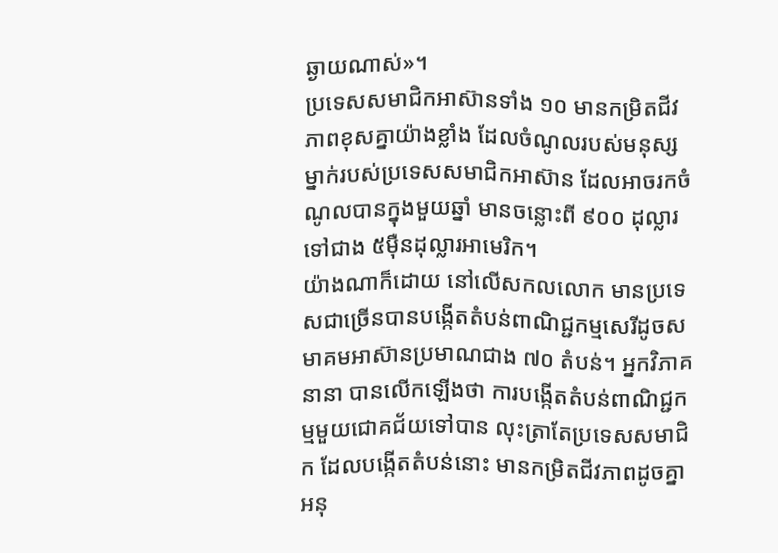ឆ្ងាយណាស់»។
ប្រទេសសមាជិកអាស៊ានទាំង ១០ មានកម្រិតជីវភាពខុសគ្នាយ៉ាងខ្លាំង ដែលចំណូលរបស់មនុស្សម្នាក់របស់ប្រទេសសមាជិកអាស៊ាន ដែលអាចរកចំណូលបានក្នុងមួយឆ្នាំ មានចន្លោះពី ៩០០ ដុល្លារ ទៅជាង ៥ម៉ឺនដុល្លារអាមេរិក។
យ៉ាងណាក៏ដោយ នៅលើសកលលោក មានប្រទេសជាច្រើនបានបង្កើតតំបន់ពាណិជ្ជកម្មសេរីដូចសមាគមអាស៊ានប្រមាណជាង ៧០ តំបន់។ អ្នកវិភាគនានា បានលើកឡើងថា ការបង្កើតតំបន់ពាណិជ្ជកម្មមួយជោគជ័យទៅបាន លុះត្រាតែប្រទេសសមាជិក ដែលបង្កើតតំបន់នោះ មានកម្រិតជីវភាពដូចគ្នា អនុ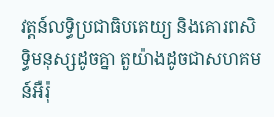វត្តន៍លទ្ធិប្រជាធិបតេយ្យ និងគោរពសិទ្ធិមនុស្សដូចគ្នា តួយ៉ាងដូចជាសហគមន៍អឺរ៉ុ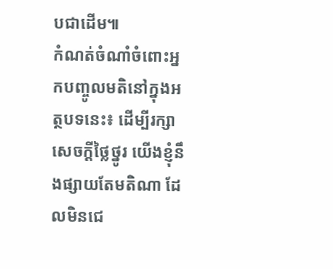បជាដើម៕
កំណត់ចំណាំចំពោះអ្នកបញ្ចូលមតិនៅក្នុងអត្ថបទនេះ៖ ដើម្បីរក្សាសេចក្ដីថ្លៃថ្នូរ យើងខ្ញុំនឹងផ្សាយតែមតិណា ដែលមិនជេ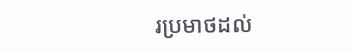រប្រមាថដល់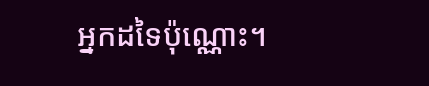អ្នកដទៃប៉ុណ្ណោះ។